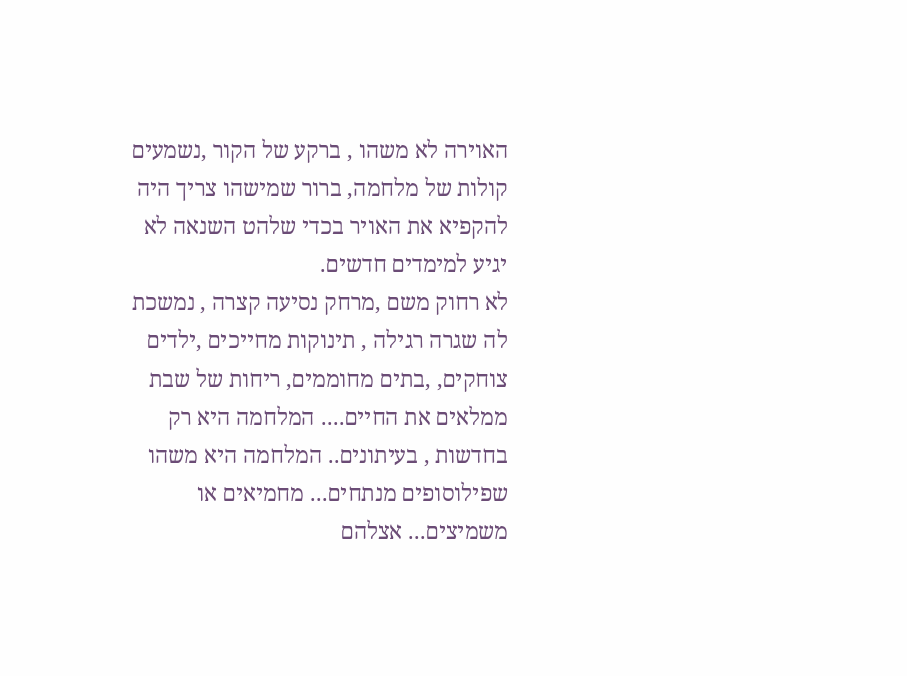האוירה לא משהו , ברקע של הקור ,נשמעים קולות של מלחמה, ברור שמישהו צריך היה להקפיא את האויר בכדי שלהט השנאה לא יגיע למימדים חדשים.
לא רחוק משם ,מרחק נסיעה קצרה , נמשכת לה שגרה רגילה , תינוקות מחייכים ,ילדים צוחקים, ,בתים מחוממים, ריחות של שבת ממלאים את החיים.... המלחמה היא רק בחדשות , בעיתונים.. המלחמה היא משהו שפילוסופים מנתחים... מחמיאים או משמיצים... אצלהם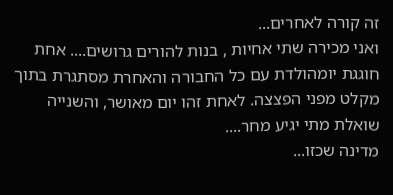זה קורה לאחרים...
ואני מכירה שתי אחיות , בנות להורים גרושים.... אחת חוגגת יומהולדת עם כל החבורה והאחרת מסתגרת בתוך מקלט מפני הפצצה. לאחת זהו יום מאושר, והשנייה שואלת מתי יגיע מחר....
מדינה שכזו...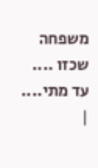משפחה שכזו ....
עד מתי....
|